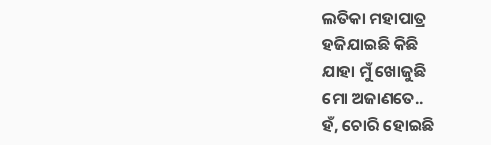ଲତିକା ମହାପାତ୍ର
ହଜିଯାଇଛି କିଛି
ଯାହା ମୁଁ ଖୋଜୁଛି
ମୋ ଅଜାଣତେ..
ହଁ, ଚୋରି ହୋଇଛି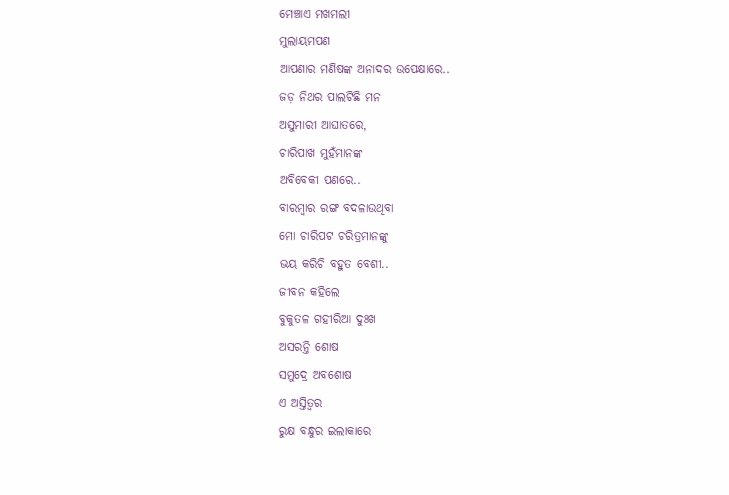ମେଞ୍ଚାଏ ମଖମଲୀ
ମୁଲାୟମପଣ
ଆପଣାର ମଣିଷଙ୍କ ଅନାଦର ଉପେକ୍ଷାରେ..
ଜଡ଼ ନିଥର ପାଲଟିଛି ମନ
ଅସୁମାରୀ ଆଘାତରେ,
ଚାରିପାଖ ମୁହଁମାନଙ୍କ
ଅବିବେକୀ ପଣରେ..
ବାରମ୍ବାର ରଙ୍ଗ ବଦଳାଉଥିବା
ମୋ ଚାରିପଟ ଚରିତ୍ରମାନଙ୍କୁ
ଭୟ କରିଚି ବହୁତ ବେଶୀ..
ଜୀବନ କହିଲେ
ବୁକୁତଳ ଗହୀରିଆ ଦୁଃଖ
ଅସରନ୍ତି ଶୋଷ
ସମୁଦ୍ରେ ଅବଶୋଷ
ଏ ଅସ୍ତିତ୍ଵର
ରୁକ୍ଷ ବନ୍ଧୁର ଇଲାକାରେ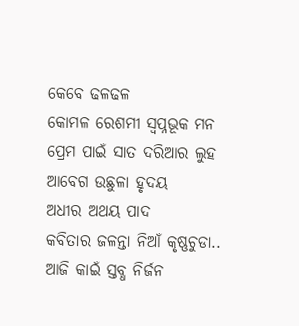କେବେ ଢଳଢଳ
କୋମଳ ରେଶମୀ ସ୍ଵପ୍ନଭୂକ ମନ
ପ୍ରେମ ପାଇଁ ସାତ ଦରିଆର ଲୁହ
ଆବେଗ ଉଛୁଳା ହୃଦୟ
ଅଧୀର ଅଥୟ ପାଦ
କବିତାର ଜଳନ୍ତା ନିଆଁ କୃଷ୍ଣଚୁଡା..
ଆଜି କାଇଁ ସ୍ତବ୍ଧ ନିର୍ଜନ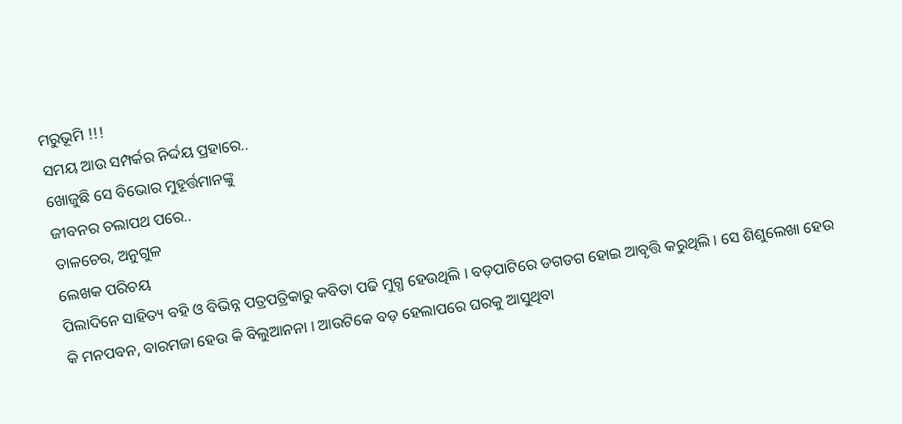ମରୁଭୂମି !!!
ସମୟ ଆଉ ସମ୍ପର୍କର ନିର୍ଦ୍ଦୟ ପ୍ରହାରେ..
ଖୋଜୁଛି ସେ ବିଭୋର ମୁହୂର୍ତ୍ତମାନଙ୍କୁ
ଜୀବନର ଚଲାପଥ ପରେ..
ତାଳଚେର, ଅନୁଗୁଳ
ଲେଖକ ପରିଚୟ
ପିଲାଦିନେ ସାହିତ୍ୟ ବହି ଓ ବିଭିନ୍ନ ପତ୍ରପତ୍ରିକାରୁ କବିତା ପଢି ମୁଗ୍ଧ ହେଉଥିଲି । ବଡ଼ପାଟିରେ ଡଗଡଗ ହୋଇ ଆବୃତ୍ତି କରୁଥିଲି । ସେ ଶିଶୁଲେଖା ହେଉ କି ମନପବନ, ବାରମଜା ହେଉ କି ବିଲୁଆନନା । ଆଉଟିକେ ବଡ଼ ହେଲାପରେ ଘରକୁ ଆସୁଥିବା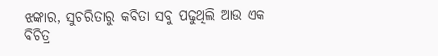ଝଙ୍କାର, ସୁଚରିତାରୁ କବିତା ସବୁ ପଢୁଥିଲି ଆଉ ଏକ ବିଚିତ୍ର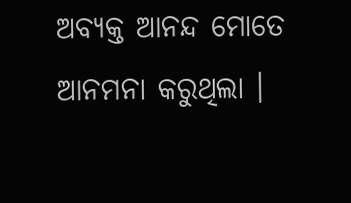ଅବ୍ୟକ୍ତ ଆନନ୍ଦ ମୋତେ ଆନମନା କରୁଥିଲା ।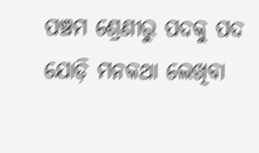ପଞ୍ଚମ ଶ୍ରେଣୀରୁ ପଦକୁ ପଦ ଯୋଡ଼ି ମନକଥା ଲେଖିବା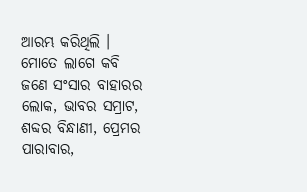ଆରମ୍ଭ କରିଥିଲି । ମୋତେ ଲାଗେ କବି ଜଣେ ସଂସାର ବାହାରର ଲୋକ, ଭାବର ସମ୍ରାଟ, ଶବ୍ଦର ବିନ୍ଧାଣୀ, ପ୍ରେମର ପାରାବାର,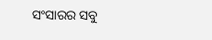ସଂସାରର ସବୁ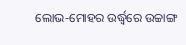ଲୋଭ-ମୋହର ଉର୍ଦ୍ଧ୍ଵରେ ଉଚ୍ଚାଙ୍ଗ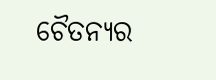ଚୈତନ୍ୟର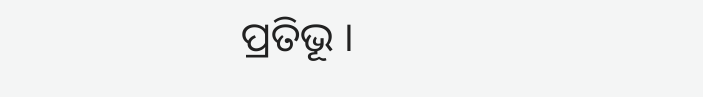ପ୍ରତିଭୂ ।